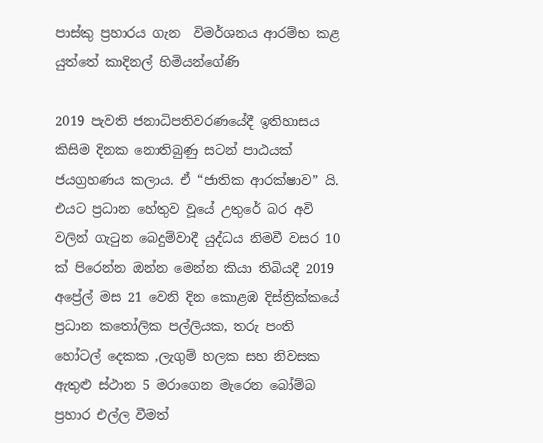පාස්කු ප්‍රහාරය ගැන  විමර්ශනය ආරම්භ කළ යුත්තේ කාදිනල් හිමියන්ගේණි

2019 පැවති ජනාධිපතිවරණයේදී ඉතිහාසය කිසිම දිනක නොතිබුණු සටන් පාඨයක් ජයග්‍රහණය කලාය. ඒ “ජාතික ආරක්ෂාව” යි. එයට ප්‍රධාන හේතුව වූයේ උතුරේ බර අවි වලින් ගැටුන බෙදුම්වාදී යුද්ධය නිමවී වසර 10 ක් පිරෙන්න ඔන්න මෙන්න කියා තිබියදී 2019 අප්‍රේල් මස 21 වෙනි දින කොළඹ දිස්ත්‍රික්කයේ ප්‍රධාන කතෝලික පල්ලියක, තරු පංති හෝටල් දෙකක ,ලැගුම් හලක සහ නිවසක ඇතුළු ස්ථාන 5 මරාගෙන මැරෙන බෝම්බ ප්‍රහාර එල්ල වීමත්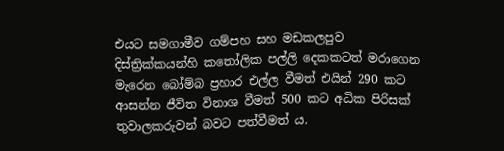එයට සමගාමීව ගම්පහ සහ මඩකලපුව දිස්ත්‍රික්කයන්හි කතෝලික පල්ලි දෙකකටත් මරාගෙන මැරෙන බෝම්බ ප්‍රහාර එල්ල වීමත් එයින් 290 කට ආසන්න ජීවිත විනාශ වීමත් 500 කට අධික පිරිසක් තුවාලකරුවන් බවට පත්වීමත් ය.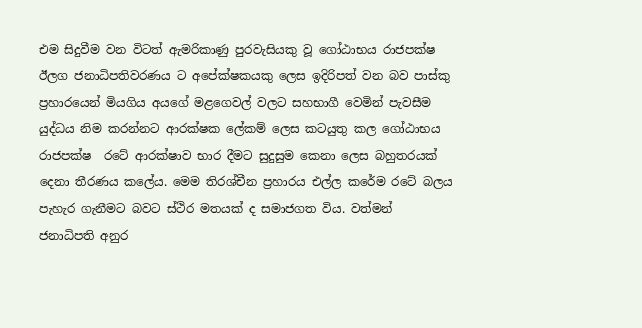එම සිදුවීම වන විටත් ඇමරිකාණු පුරවැසියකු වූ ගෝඨාභය රාජපක්ෂ ඊලග ජනාධිපතිවරණය ට අපේක්ෂකයකු ලෙස ඉදිරිපත් වන බව පාස්කු ප්‍රහාරයෙන් මියගිය අයගේ මළගෙවල් වලට සහභාගී වෙමින් පැවසීම යුද්ධය නිම කරන්නට ආරක්ෂක ලේකම් ලෙස කටයුතු කල ගෝඨාභය රාජපක්ෂ  රටේ ආරක්ෂාව භාර දීමට සුදුසුම කෙනා ලෙස බහුතරයක් දෙනා තීරණය කලේය. මෙම තිරශ්චීන ප්‍රහාරය එල්ල කරේම රටේ බලය පැහැර ගැනීමට බවට ස්ථිර මතයක් ද සමාජගත විය. වත්මන් ජනාධිපති අනුර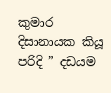කුමාර දිසානායක කියූ පරිදි ” දඩයම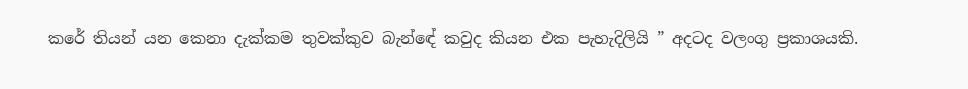කරේ තියන් යන කෙනා දැක්කම තුවක්කුව බැන්ඳේ කවුද කියන එක පැහැදිලියි ” අදටද වලංගු ප්‍රකාශයකි.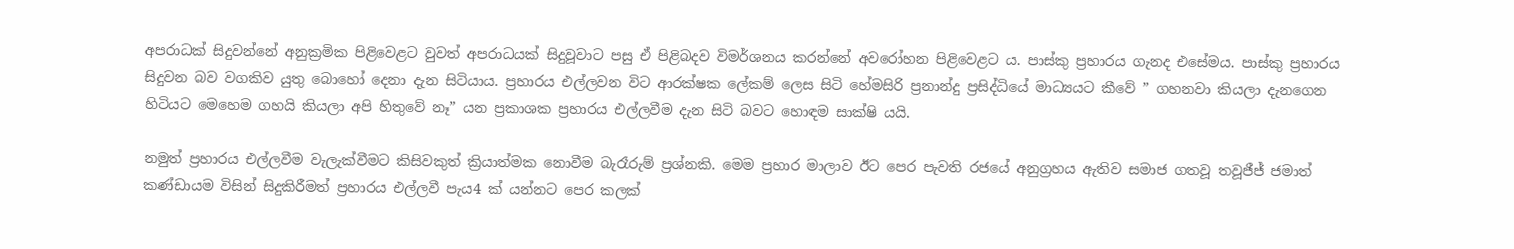අපරාධක් සිදුවන්නේ අනුක්‍රමික පිළිවෙළට වුවත් අපරාධයක් සිදුවූවාට පසු ඒ පිළිබදව විමර්ශනය කරන්නේ අවරෝහන පිළිවෙළට ය. පාස්කු ප්‍රහාරය ගැනද එසේමය. පාස්කු ප්‍රහාරය සිදුවන බව වගකිව යුතු බොහෝ දෙනා දැන සිටියාය. ප්‍රහාරය එල්ලවන විට ආරක්ෂක ලේකම් ලෙස සිටි හේමසිරි ප්‍රනාන්දු ප්‍රසිද්ධියේ මාධ්‍යයට කීවේ ” ගහනවා කියලා දැනගෙන හිටියට මෙහෙම ගහයි කියලා අපි හිතුවේ නෑ” යන ප්‍රකාශක ප්‍රහාරය එල්ලවීම දැන සිටි බවට හොඳම සාක්ෂි යයි.

නමුත් ප්‍රහාරය එල්ලවීම වැලැක්වීමට කිසිවකුත් ක්‍රියාත්මක නොවීම බැරෑරුම් ප්‍රශ්නකි. මෙම ප්‍රහාර මාලාව ඊට පෙර පැවති රජයේ අනුග්‍රහය ඇතිව සමාජ ගතවූ තවූජීජ් ජමාත් කණ්ඩායම විසින් සිදුකිරීමත් ප්‍රහාරය එල්ලවී පැය4 ක් යන්නට පෙර කලක්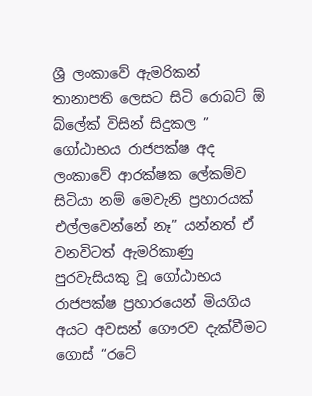ශ්‍රී ලංකාවේ ඇමරිකන් තානාපති ලෙසට සිටි රොබට් ඕ බ්ලේක් විසින් සිදුකල ” ගෝඨාභය රාජපක්ෂ අද ලංකාවේ ආරක්ෂක ලේකම්ව සිටියා නම් මෙවැනි ප්‍රහාරයක් එල්ලවෙන්නේ නෑ” යන්නත් ඒ වනවිටත් ඇමරිකාණු පුරවැසියකු වූ ගෝඨාභය රාජපක්ෂ ප්‍රහාරයෙන් මියගිය අයට අවසන් ගෞරව දැක්වීමට ගොස් “රටේ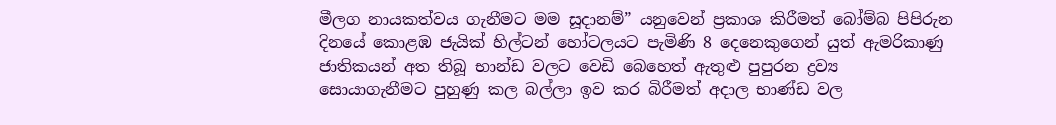මීලග නායකත්වය ගැනීමට මම සූදානම්” යනුවෙන් ප්‍රකාශ කිරීමත් බෝම්බ පිපිරුන දිනයේ කොළඹ ජැයික් හිල්ටන් හෝටලයට පැමිණි 8 දෙනෙකුගෙන් යුත් ඇමරිකාණු ජාතිකයන් අත තිබූ භාන්ඩ වලට වෙඩි බෙහෙත් ඇතුළු පුපුරන ද්‍රව්‍ය  සොයාගැනීමට පුහුණු කල බල්ලා ඉව කර බිරීමත් අදාල භාණ්ඩ වල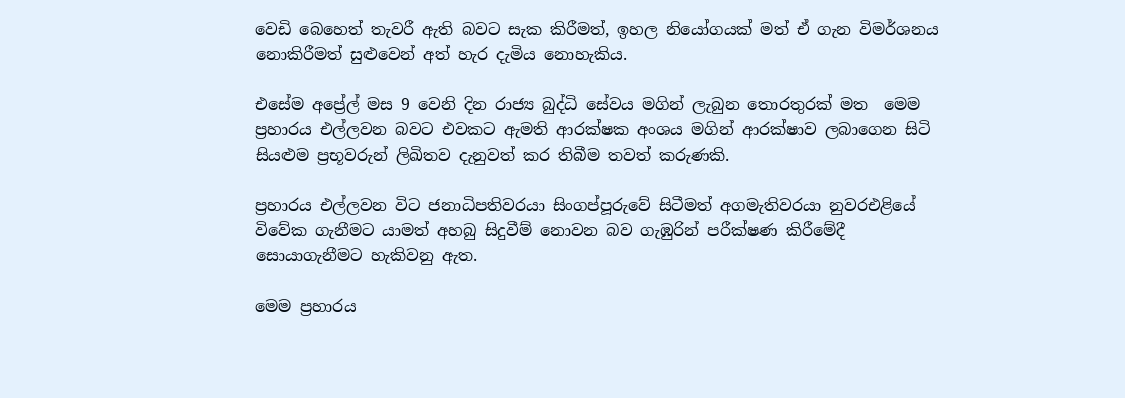වෙඩි බෙහෙත් තැවරී ඇති බවට සැක කිරීමත්, ඉහල නියෝගයක් මත් ඒ ගැන විමර්ශනය නොකිරීමත් සුළුවෙන් අත් හැර දැමිය නොහැකිය.

එසේම අප්‍රේල් මස 9 වෙනි දින රාජ්‍ය බුද්ධි සේවය මගින් ලැබුන තොරතුරක් මත  මෙම ප්‍රහාරය එල්ලවන බවට එවකට ඇමති ආරක්ෂක අංශය මගින් ආරක්ෂාව ලබාගෙන සිටි සියළුම ප්‍රභූවරුන් ලිඛිතව දැනුවත් කර තිබීම තවත් කරුණකි.

ප්‍රහාරය එල්ලවන විට ජනාධිපතිවරයා සිංගප්පූරුවේ සිටීමත් අගමැතිවරයා නුවරඑළියේ විවේක ගැනීමට යාමත් අහබු සිදුවීම් නොවන බව ගැඹුරින් පරීක්ෂණ කිරීමේදී සොයාගැනීමට හැකිවනු ඇත.

මෙම ප්‍රහාරය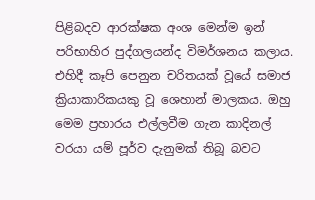පිළිබදව ආරක්ෂක අංශ මෙන්ම ඉන් පරිභාහිර පුද්ගලයන්ද විමර්ශනය කලාය. එහිදී කෑපි පෙනුන චරිතයක් වූයේ සමාජ ක්‍රියාකාරිකයකු වූ ශෙහාන් මාලකය. ඔහු මෙම ප්‍රහාරය එල්ලවීම ගැන කාදිනල් වරයා යම් පූර්ව දැනුමක් තිබූ බවට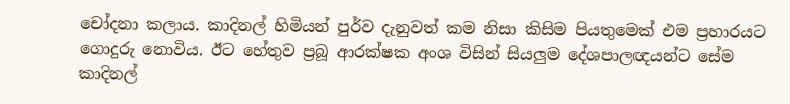චෝදනා කලාය. කාදිනල් හිමියන් පුර්ව දැනුවත් කම නිසා කිසිම පියතුමෙක් එම ප්‍රහාරයට ගොදුරු නොවිය. ඊට හේතුව ප්‍රබූ ආරක්ෂක අංශ විසින් සියලුම දේශපාලඥයන්ට සේම කාදිනල්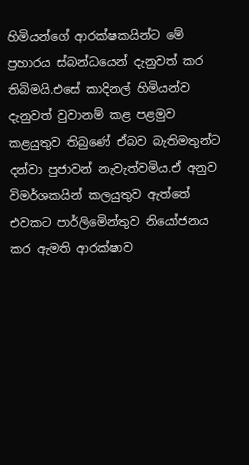හිමියන්ගේ ආරක්ෂකයින්ට මේ ප්‍රහාරය ස්බන්ධයෙන් දැනුවත් කර තිබිමයි.එසේ කාදිනල් හිමියන්ව දැනුවත් වුවානම් කළ පළමුව කළයුතුව තිබුණේ ඒබව බැතිමතුන්ට දන්වා පුජාවන් නැවැත්වමිය.ඒ අනුව විමර්ශකයින් කලයුතුව ඇත්තේ එවකට පාර්ලිමෙින්තුව නියෝජනය කර ඇමති ආරක්ෂාව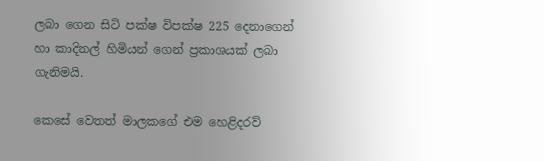ලබා ගෙන සිටි පක්ෂ විපක්ෂ 225 දෙනාගෙන් හා කාදිනල් හිමියන් ගෙන් ප්‍රකාශයක් ලබා ගැනිමයි.

කෙසේ වෙතත් මාලකගේ එම හෙළිදරව්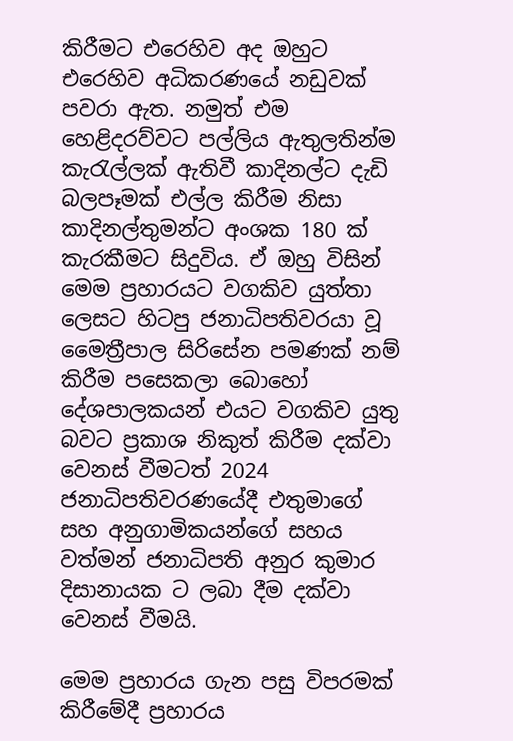කිරීමට එරෙහිව අද ඔහුට එරෙහිව අධිකරණයේ නඩුවක් පවරා ඇත. නමුත් එම හෙළිදරව්වට පල්ලිය ඇතුලතින්ම කැරැල්ලක් ඇතිවී කාදිනල්ට දැඩි බලපෑමක් එල්ල කිරීම නිසා කාදිනල්තුමන්ට අංශක 180 ක් කැරකීමට සිදුවිය. ඒ ඔහු විසින් මෙම ප්‍රහාරයට වගකිව යුත්තා ලෙසට හිටපු ජනාධිපතිවරයා වූ මෛත්‍රීපාල සිරිසේන පමණක් නම් කිරීම පසෙකලා බොහෝ දේශපාලකයන් එයට වගකිව යුතු බවට ප්‍රකාශ නිකුත් කිරීම දක්වා වෙනස් වීමටත් 2024 ජනාධිපතිවරණයේදී එතුමාගේ සහ අනුගාමිකයන්ගේ සහය වත්මන් ජනාධිපති අනුර කුමාර දිසානායක ට ලබා දීම දක්වා වෙනස් වීමයි.

මෙම ප්‍රහාරය ගැන පසු විපරමක් කිරීමේදී ප්‍රහාරය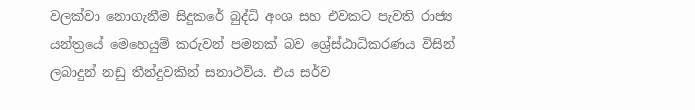වලක්වා නොගැනීම සිදුකරේ බුද්ධි අංශ සහ එවකට පැවති රාජ්‍ය යන්ත්‍රයේ මෙහෙයුම් කරුවන් පමනක් බව ශ්‍රේස්ඨාධිකරණය විසින් ලබාදුන් නඩු තීන්දුවකින් සනාථවිය. එය සර්ව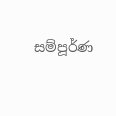සම්පූර්ණ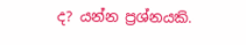ද? යන්න ප්‍රශ්නයකි.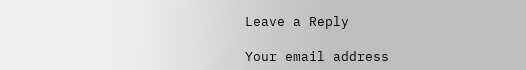Leave a Reply

Your email address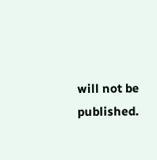will not be published.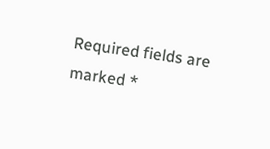Required fields are marked *